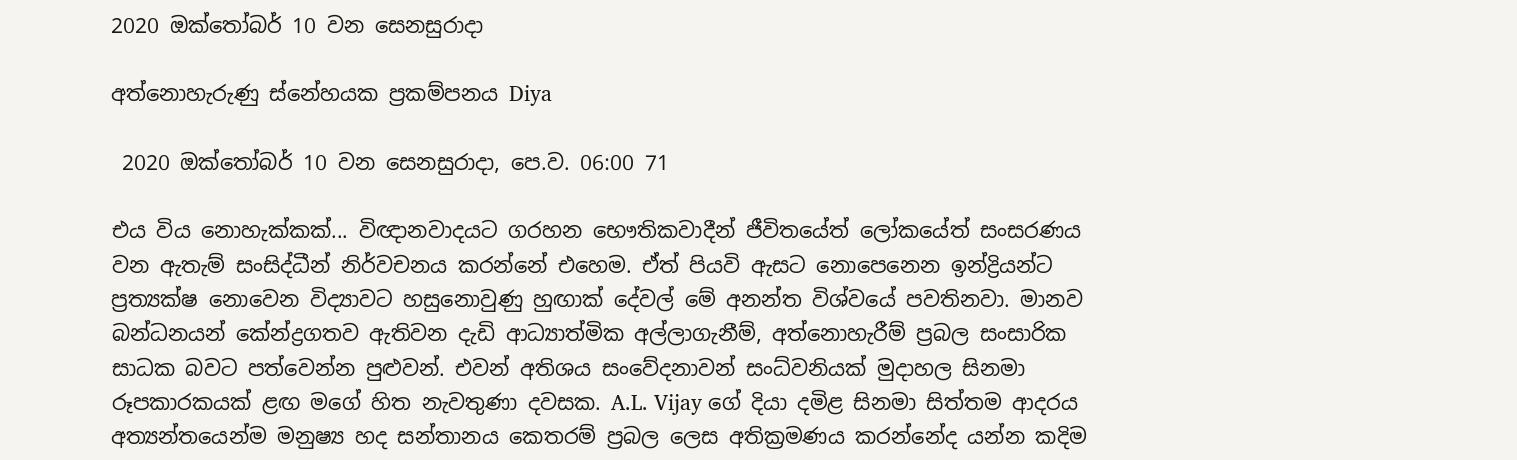2020 ඔක්තෝබර් 10 වන සෙනසුරාදා

අත්නොහැරුණු ස්නේහයක ප්‍රකම්පනය Diya

 2020 ඔක්තෝබර් 10 වන සෙනසුරාදා, පෙ.ව. 06:00 71

එය විය නොහැක්කක්... විඥානවාදයට ගරහන භෞතිකවාදීන් ජීවිතයේත් ලෝකයේත් සංසරණය වන ඇතැම් සංසිද්ධීන් නිර්වචනය කරන්නේ එහෙම. ඒත් පියවි ඇසට නොපෙනෙන ඉන්ද්‍රියන්ට ප්‍රත්‍යක්ෂ නොවෙන විද්‍යාවට හසුනොවුණු හුඟාක් දේවල් මේ අනන්ත විශ්වයේ පවතිනවා. මානව බන්ධනයන් කේන්ද්‍රගතව ඇතිවන දැඩි ආධ්‍යාත්මික අල්ලාගැනීම්, අත්නොහැරීම් ප්‍රබල සංසාරික සාධක බවට පත්වෙන්න පුළුවන්. එවන් අතිශය සංවේදනාවන් සංධ්වනියක් මුදාහල සිනමා රූපකාරකයක් ළඟ මගේ හිත නැවතුණා දවසක. A.L. Vijay ගේ දියා දමිළ සිනමා සිත්තම ආදරය අත්‍යන්තයෙන්ම මනුෂ්‍ය හද සන්තානය කෙතරම් ප්‍රබල ලෙස අතික්‍රමණය කරන්නේද යන්න කදිම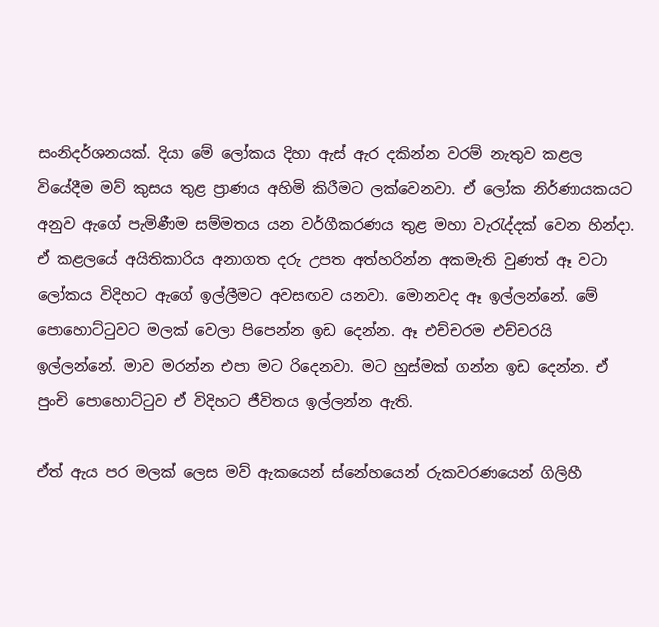සංනිදර්ශනයක්. දියා මේ ලෝකය දිහා ඇස් ඇර දකින්න වරම් නැතුව කළල වියේදීම මව් කුසය තුළ ප්‍රාණය අහිමි කිරීමට ලක්වෙනවා. ඒ ලෝක නිර්ණායකයට අනුව ඇගේ පැමිණීම සම්මතය යන වර්ගීකරණය තුළ මහා වැරැද්දක් වෙන හින්දා. ඒ කළලයේ අයිතිකාරිය අනාගත දරු උපත අත්හරින්න අකමැති වුණත් ඈ වටා ලෝකය විදිහට ඇගේ ඉල්ලීමට අවසඟව යනවා. මොනවද ඈ ඉල්ලන්නේ. මේ පොහොට්ටුවට මලක් වෙලා පිපෙන්න ඉඩ දෙන්න. ඈ එච්චරම එච්චරයි ඉල්ලන්නේ. මාව මරන්න එපා මට රිදෙනවා. මට හුස්මක් ගන්න ඉඩ දෙන්න. ඒ පුංචි පොහොට්ටුව ඒ විදිහට ජීවිතය ඉල්ලන්න ඇති.

ඒත් ඇය පර මලක් ලෙස මව් ඇකයෙන් ස්නේහයෙන් රුකවරණයෙන් ගිලිහී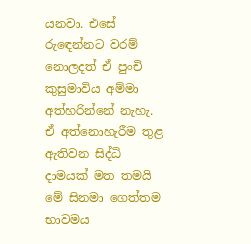යනවා. එසේ රුඳෙන්නට වරම් නොලදත් ඒ පුංචි කුසුමාවිය අම්මා අත්හරින්නේ නැහැ. ඒ අත්නොහැරීම තුළ ඇතිවන සිද්ධි දාමයක් මත තමයි මේ සිනමා ගෙත්තම භාවමය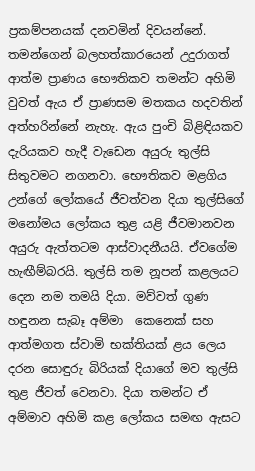ප්‍රකම්පනයක් දනවමින් දිවයන්නේ. තමන්ගෙන් බලහත්කාරයෙන් උදුරාගත් ආත්ම ප්‍රාණය භෞතිකව තමන්ට අහිමි වුවත් ඇය ඒ ප්‍රාණසම මතකය හදවතින් අත්හරින්නේ නැහැ. ඇය පුංචි බිළිඳියකව දැරියකව හැදී වැඩෙන අයුරු තුල්සි සිතුවමට නගනවා. භෞතිකව මළගිය උන්ගේ ලෝකයේ ජීවත්වන දියා තුල්සිගේ මනෝමය ලෝකය තුළ යළි ජීවමානවන අයුරු ඇත්තටම ආස්වාදනීයයි. ඒවගේම හැඟීම්බරයි. තුල්සි තම නූපන් කළලයට දෙන නම තමයි දියා. මව්වත් ගුණ හඳුනන සැබෑ අම්මා  කෙනෙක් සහ ආත්මගත ස්වාමි භක්තියක් ළය ලෙය දරන සොඳුරු බිරියක් දියාගේ මව තුල්සි තුළ ජීවත් වෙනවා. දියා තමන්ට ඒ අම්මාව අහිමි කළ ලෝකය සමඟ ඇසට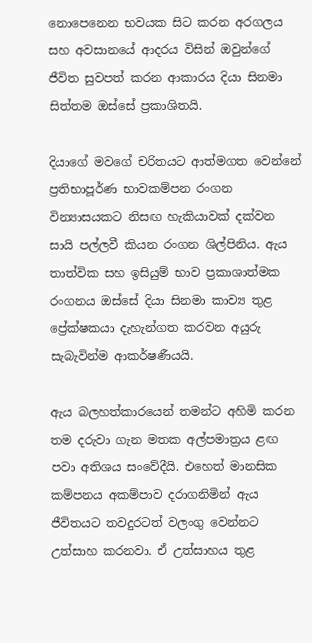නොපෙනෙන භවයක සිට කරන අරගලය සහ අවසානයේ ආදරය විසින් ඔවුන්ගේ ජීවිත සුවපත් කරන ආකාරය දියා සිනමා සිත්තම ඔස්සේ ප්‍රකාශිතයි.

දියාගේ මවගේ චරිතයට ආත්මගත වෙන්නේ ප්‍රතිභාපූර්ණ භාවකම්පන රංගන වින්‍යාසයකට නිසඟ හැකියාවක් දක්වන සායි පල්ලවී කියන රංගන ශිල්පිනිය. ඇය තාත්වික සහ ඉසියුම් භාව ප්‍රකාශාත්මක රංගනය ඔස්සේ දියා සිනමා කාව්‍ය තුළ ප්‍රේක්ෂකයා දැහැන්ගත කරවන අයුරු සැබැවින්ම ආකර්ෂණීයයි.

ඇය බලහත්කාරයෙන් තමන්ට අහිමි කරන තම දරුවා ගැන මතක අල්පමාත්‍රය ළඟ පවා අතිශය සංවේදීයි. එහෙත් මානසික කම්පනය අකම්පාව දරාගනිමින් ඇය ජීවිතයට තවදුරටත් වලංගු වෙන්නට උත්සාහ කරනවා. ඒ උත්සාහය තුළ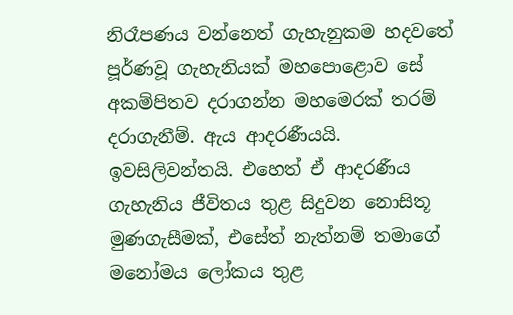නිරෑපණය වන්නෙත් ගැහැනුකම හදවතේ පූර්ණවූ ගැහැනියක් මහපොළොව සේ අකම්පිතව දරාගන්න මහමෙරක් තරම් දරාගැනීම්. ඇය ආදරණීයයි. ඉවසිලිවන්තයි. එහෙත් ඒ ආදරණීය ගැහැනිය ජීවිතය තුළ සිදුවන නොසිතූ මුණගැසීමක්, එසේත් නැත්නම් තමාගේ මනෝමය ලෝකය තුළ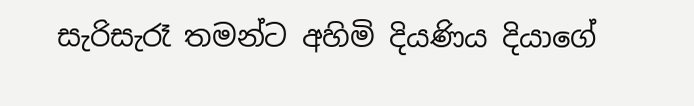සැරිසැරෑ තමන්ට අහිමි දියණිය දියාගේ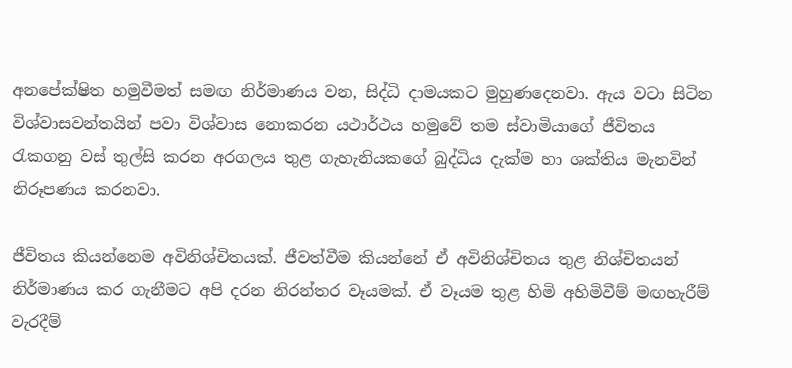අනපේක්ෂිත හමුවීමත් සමඟ නිර්මාණය වන, සිද්ධි දාමයකට මුහුණදෙනවා. ඇය වටා සිටින විශ්වාසවන්තයින් පවා විශ්වාස නොකරන යථාර්ථය හමුවේ තම ස්වාමියාගේ ජීවිතය රැකගනු වස් තුල්සි කරන අරගලය තුළ ගැහැනියකගේ බුද්ධිය දැක්ම හා ශක්තිය මැනවින් නිරූපණය කරනවා.

ජීවිතය කියන්නෙම අවිනිශ්චිතයක්. ජීවත්වීම කියන්නේ ඒ අවිනිශ්චිතය තුළ නිශ්චිතයන් නිර්මාණය කර ගැනීමට අපි දරන නිරන්තර වෑයමක්. ඒ වෑයම තුළ හිමි අහිමිවීම් මඟහැරීම් වැරදීම්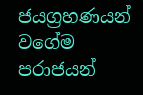ජයග්‍රහණයන් වගේම පරාජයන්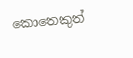කොතෙකුත්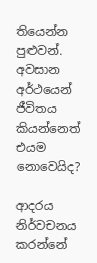තියෙන්න පුළුවන්. අවසාන අර්ථයෙන් ජීවිතය කියන්නෙත් එයම නොවෙයිද?

ආදරය නිර්වචනය කරන්නේ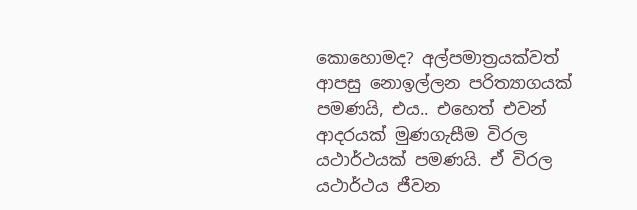කොහොමද? අල්පමාත්‍රයක්වත් ආපසු නොඉල්ලන පරිත්‍යාගයක් පමණයි, එය.. එහෙත් එවන් ආදරයක් මුණගැසීම විරල යථාර්ථයක් පමණයි. ඒ විරල යථාර්ථය ජීවන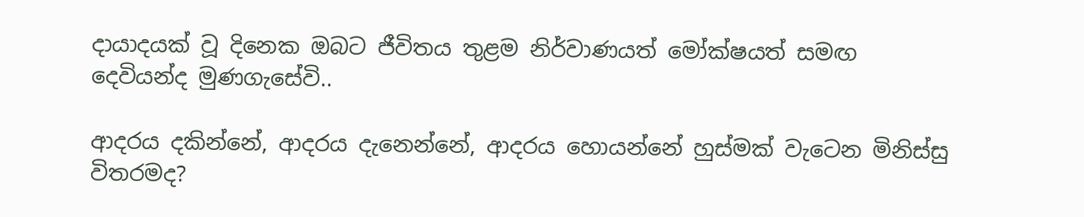දායාදයක් වූ දිනෙක ඔබට ජීවිතය තුළම නිර්වාණයත් මෝක්ෂයත් සමඟ දෙවියන්ද මුණගැසේවි..

ආදරය දකින්නේ, ආදරය දැනෙන්නේ, ආදරය හොයන්නේ හුස්මක් වැටෙන මිනිස්සු විතරමද?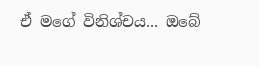ඒ මගේ විනිශ්චය... ඔබේ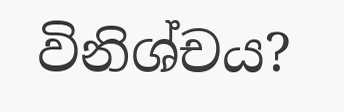විනිශ්චය?